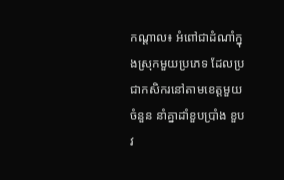កណ្ដាល៖ អំពៅជាដំណាំក្នុងស្រុកមួយប្រភេទ ដែលប្រជាកសិករនៅតាមខេត្តមួយចំនួន នាំគ្នាដាំខួបប្រាំង ខួបវ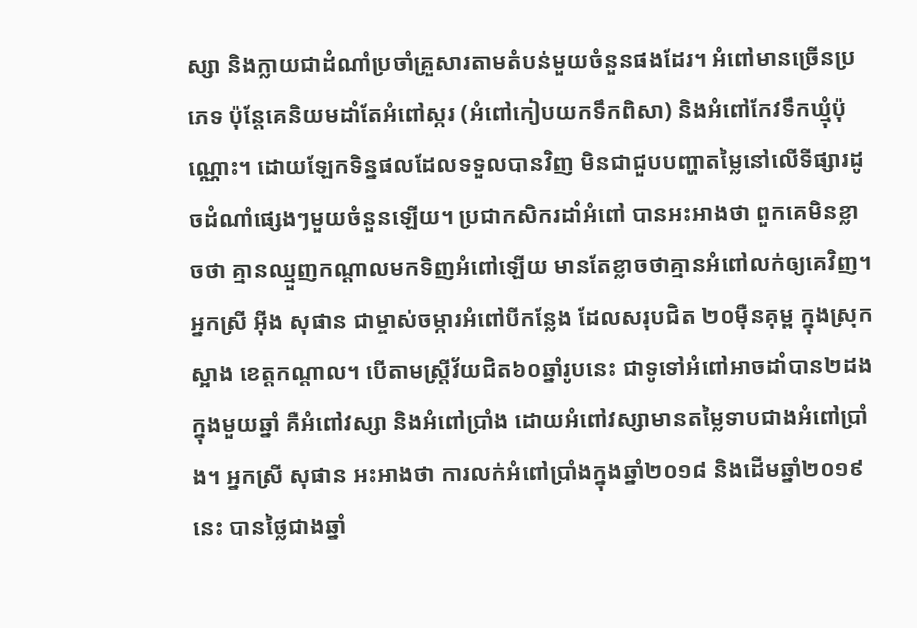ស្សា និងក្លាយជាដំណាំប្រចាំគ្រួសារតាមតំបន់មួយចំនួនផងដែរ។ អំពៅមានច្រើនប្រភេទ ប៉ុន្តែគេនិយមដាំតែអំពៅស្ករ (អំពៅកៀបយកទឹកពិសា) និងអំពៅកែវទឹកឃ្មុំប៉ុណ្ណោះ។ ដោយឡែកទិន្នផលដែលទទួលបានវិញ មិនជាជួបបញ្ហាតម្លៃនៅលើទីផ្សារដូចដំណាំផ្សេងៗមួយចំនួនឡើយ។ ប្រជាកសិករដាំអំពៅ បានអះអាងថា ពួកគេមិនខ្លាចថា គ្មានឈ្មួញកណ្តាលមកទិញអំពៅឡើយ មានតែខ្លាចថាគ្មានអំពៅលក់ឲ្យគេវិញ។
អ្នកស្រី អ៊ីង សុផាន ជាម្ចាស់ចម្ការអំពៅបីកន្លែង ដែលសរុបជិត ២០ម៉ឺនគុម្ព ក្នុងស្រុកស្អាង ខេត្តកណ្ដាល។ បើតាមស្ត្រីវ័យជិត៦០ឆ្នាំរូបនេះ ជាទូទៅអំពៅអាចដាំបាន២ដងក្នុងមួយឆ្នាំ គឺអំពៅវស្សា និងអំពៅប្រាំង ដោយអំពៅវស្សាមានតម្លៃទាបជាងអំពៅប្រាំង។ អ្នកស្រី សុផាន អះអាងថា ការលក់អំពៅប្រាំងក្នុងឆ្នាំ២០១៨ និងដើមឆ្នាំ២០១៩ នេះ បានថ្លៃជាងឆ្នាំ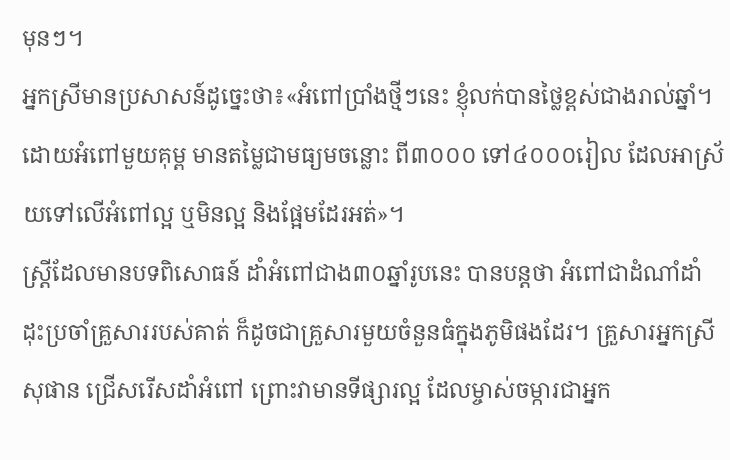មុនៗ។
អ្នកស្រីមានប្រសាសន៍ដូច្នេះថា៖«អំពៅប្រាំងថ្មីៗនេះ ខ្ញុំលក់បានថ្លៃខ្ពស់ជាងរាល់ឆ្នាំ។ ដោយអំពៅមួយគុម្ព មានតម្លៃជាមធ្យមចន្លោះ ពី៣០០០ ទៅ៤០០០រៀល ដែលអាស្រ័យទៅលើអំពៅល្អ ឬមិនល្អ និងផ្អែមដែរអត់»។
ស្ត្រីដែលមានបទពិសោធន៍ ដាំអំពៅជាង៣០ឆ្នាំរូបនេះ បានបន្តថា អំពៅជាដំណាំដាំដុះប្រចាំគ្រួសាររបស់គាត់ ក៏ដូចជាគ្រួសារមួយចំនួនធំក្នុងភូមិផងដែរ។ គ្រួសារអ្នកស្រី សុផាន ជ្រើសរើសដាំអំពៅ ព្រោះវាមានទីផ្សារល្អ ដែលម្ចាស់ចម្ការជាអ្នក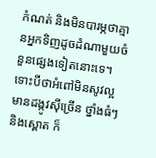កំណត់ និងមិនបារម្ភថាគ្មានអ្នកទិញដូចដំណាមួយចំនួនផ្សេងទៀតនោះទេ។ ទោះបីថាអំពៅមិនសូវល្អ មានដង្កូវស៊ីច្រើន ថ្នាំងធំៗ និងស្ពោត ក៏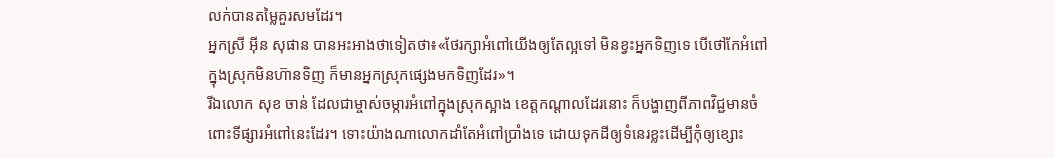លក់បានតម្លៃគួរសមដែរ។
អ្នកស្រី អ៊ីន សុផាន បានអះអាងថាទៀតថា៖«ថែរក្សាអំពៅយើងឲ្យតែល្អទៅ មិនខ្វះអ្នកទិញទេ បើថៅកែអំពៅក្នុងស្រុកមិនហ៊ានទិញ ក៏មានអ្នកស្រុកផ្សេងមកទិញដែរ»។
រីឯលោក សុខ ចាន់ ដែលជាម្ចាស់ចម្ការអំពៅក្នុងស្រុកស្អាង ខេត្តកណ្ដាលដែរនោះ ក៏បង្ហាញពីភាពវិជ្ជមានចំពោះទីផ្សារអំពៅនេះដែរ។ ទោះយ៉ាងណាលោកដាំតែអំពៅប្រាំងទេ ដោយទុកដីឲ្យទំនេរខ្លះដើម្បីកុំឲ្យខ្សោះ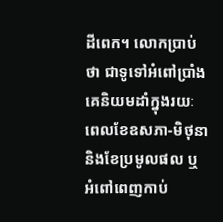ដីពេក។ លោកប្រាប់ថា ជាទូទៅអំពៅប្រាំង គេនិយមដាំក្នុងរយៈពេលខែឧសភា-មិថុនា និងខែប្រមូលផល ឬអំពៅពេញកាប់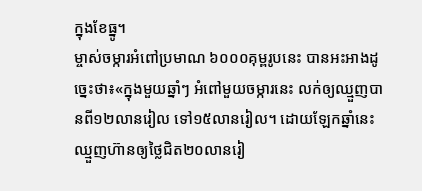ក្នុងខែធ្នូ។
ម្ចាស់ចម្ការអំពៅប្រមាណ ៦០០០គុម្ពរូបនេះ បានអះអាងដូច្នេះថា៖«ក្នុងមួយឆ្នាំៗ អំពៅមួយចម្ការនេះ លក់ឲ្យឈ្មួញបានពី១២លានរៀល ទៅ១៥លានរៀល។ ដោយឡែកឆ្នាំនេះឈ្មួញហ៊ានឲ្យថ្លៃជិត២០លានរៀ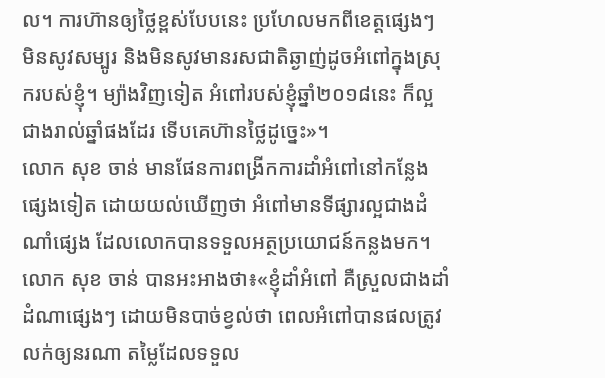ល។ ការហ៊ានឲ្យថ្លៃខ្ពស់បែបនេះ ប្រហែលមកពីខេត្តផ្សេងៗ មិនសូវសម្បូរ និងមិនសូវមានរសជាតិឆ្ងាញ់ដូចអំពៅក្នុងស្រុករបស់ខ្ញុំ។ ម្យ៉ាងវិញទៀត អំពៅរបស់ខ្ញុំឆ្នាំ២០១៨នេះ ក៏ល្អជាងរាល់ឆ្នាំផងដែរ ទើបគេហ៊ានថ្លៃដូច្នេះ»។
លោក សុខ ចាន់ មានផែនការពង្រីកការដាំអំពៅនៅកន្លែងផ្សេងទៀត ដោយយល់ឃើញថា អំពៅមានទីផ្សារល្អជាងដំណាំផ្សេង ដែលលោកបានទទួលអត្ថប្រយោជន៍កន្លងមក។
លោក សុខ ចាន់ បានអះអាងថា៖«ខ្ញុំដាំអំពៅ គឺស្រួលជាងដាំដំណាផ្សេងៗ ដោយមិនបាច់ខ្វល់ថា ពេលអំពៅបានផលត្រូវលក់ឲ្យនរណា តម្លៃដែលទទួល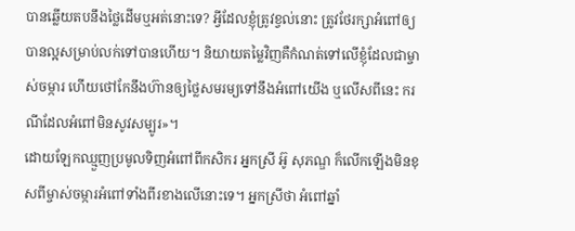បានឆ្លើយតបនឹងថ្លៃដើមឬអត់នោះទេ? អ្វីដែលខ្ញុំត្រូវខ្វល់នោះ ត្រូវថែរក្សាអំពៅឲ្យបានល្អសម្រាប់លក់ទៅបានហើយ។ និយាយតម្លៃវិញគឺកំណត់ទៅលើខ្ញុំដែលជាម្ចាស់ចម្ការ ហើយថៅកែនឹងហ៊ានឲ្យថ្លៃសមរម្យទៅនឹងអំពៅយើង ឬលើសពីនេះ ករណីដែលអំពៅមិនសូវសម្បូរ»។
ដោយឡែកឈ្មួញប្រមូលទិញអំពៅពីកសិករ អ្នកស្រី អ៊ូ សុភណ្ឌ ក៏លើកឡើងមិនខុសពីម្ចាស់ចម្ការអំពៅទាំងពីរខាងលើនោះទេ។ អ្នកស្រីថា អំពៅឆ្នាំ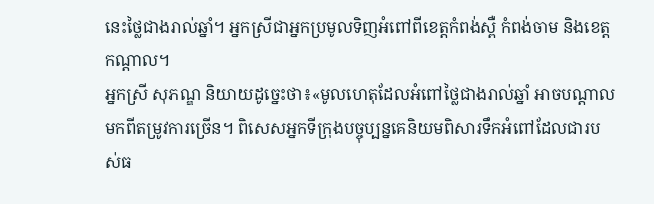នេះថ្លៃជាងរាល់ឆ្នាំ។ អ្នកស្រីជាអ្នកប្រមូលទិញអំពៅពីខេត្តកំពង់ស្ពឺ កំពង់ចាម និងខេត្តកណ្ដាល។
អ្នកស្រី សុភណ្ឌ និយាយដូច្នេះថា៖«មូលហេតុដែលអំពៅថ្លៃជាងរាល់ឆ្នាំ អាចបណ្តាលមកពីតម្រូវការច្រើន។ ពិសេសអ្នកទីក្រុងបច្ចុប្បន្នគេនិយមពិសារទឹកអំពៅដែលជារបស់ធ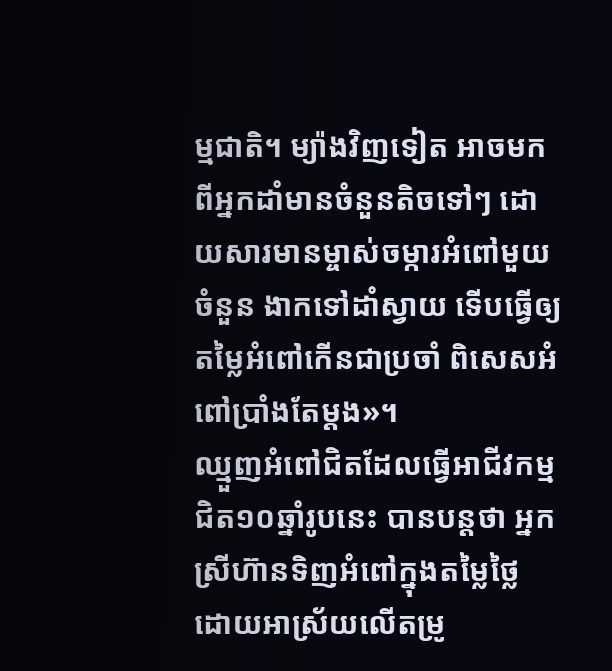ម្មជាតិ។ ម្យ៉ាងវិញទៀត អាចមកពីអ្នកដាំមានចំនួនតិចទៅៗ ដោយសារមានម្ចាស់ចម្ការអំពៅមួយចំនួន ងាកទៅដាំស្វាយ ទើបធ្វើឲ្យតម្លៃអំពៅកើនជាប្រចាំ ពិសេសអំពៅប្រាំងតែម្តង»។
ឈ្មួញអំពៅជិតដែលធ្វើអាជីវកម្មជិត១០ឆ្នាំរូបនេះ បានបន្តថា អ្នកស្រីហ៊ានទិញអំពៅក្នុងតម្លៃថ្លៃ ដោយអាស្រ័យលើតម្រូ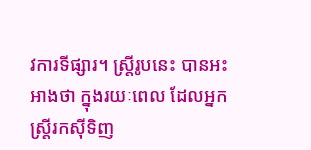វការទីផ្សារ។ ស្ត្រីរូបនេះ បានអះអាងថា ក្នុងរយៈពេល ដែលអ្នកស្ត្រីរកស៊ីទិញ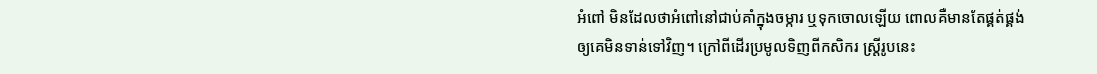អំពៅ មិនដែលថាអំពៅនៅជាប់គាំក្នុងចម្ការ ឬទុកចោលឡើយ ពោលគឺមានតែផ្គត់ផ្គង់ឲ្យគេមិនទាន់ទៅវិញ។ ក្រៅពីដើរប្រមូលទិញពីកសិករ ស្ត្រីរូបនេះ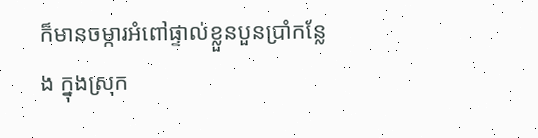ក៏មានចម្ការអំពៅផ្ទាល់ខ្លួនបួនប្រាំកន្លែង ក្នុងស្រុក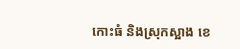កោះធំ និងស្រុកស្អាង ខេ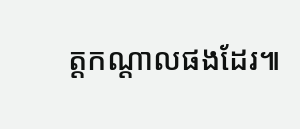ត្តកណ្តាលផងដែរ៕